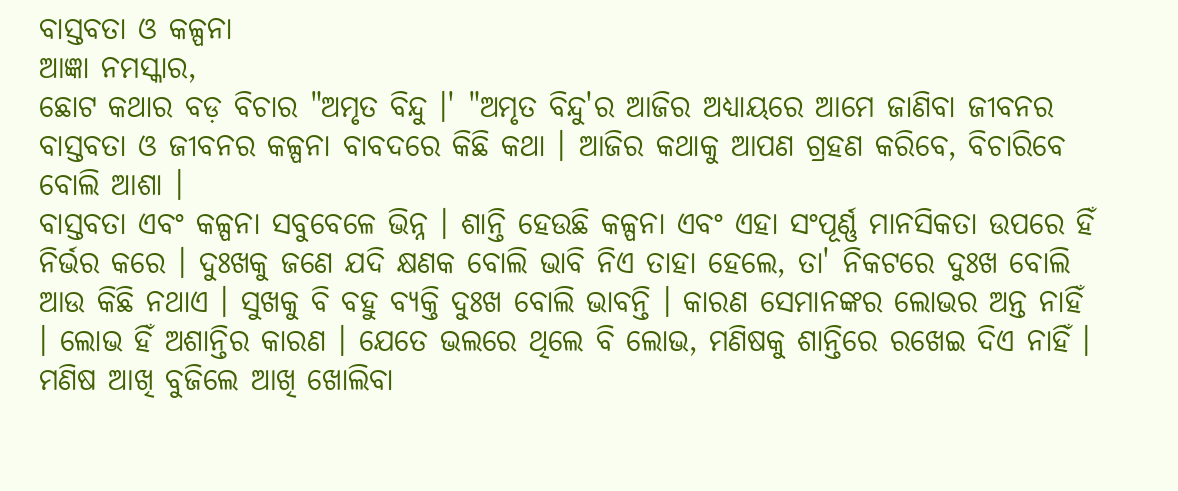ବାସ୍ତବତା ଓ କଳ୍ପନା
ଆଜ୍ଞା ନମସ୍କାର,
ଛୋଟ କଥାର ବଡ଼ ବିଚାର "ଅମୃତ ବିନ୍ଦୁ ।' "ଅମୃତ ବିନ୍ଦୁ'ର ଆଜିର ଅଧ୍ୟାୟରେ ଆମେ ଜାଣିବା ଜୀବନର ବାସ୍ତବତା ଓ ଜୀବନର କଳ୍ପନା ବାବଦରେ କିଛି କଥା । ଆଜିର କଥାକୁ ଆପଣ ଗ୍ରହଣ କରିବେ, ବିଚାରିବେ ବୋଲି ଆଶା ।
ବାସ୍ତବତା ଏବଂ କଳ୍ପନା ସବୁବେଳେ ଭିନ୍ନ । ଶାନ୍ତି ହେଉଛି କଳ୍ପନା ଏବଂ ଏହା ସଂପୂର୍ଣ୍ଣ ମାନସିକତା ଉପରେ ହିଁ ନିର୍ଭର କରେ । ଦୁଃଖକୁ ଜଣେ ଯଦି କ୍ଷଣକ ବୋଲି ଭାବି ନିଏ ତାହା ହେଲେ, ତା' ନିକଟରେ ଦୁଃଖ ବୋଲି ଆଉ କିଛି ନଥାଏ । ସୁଖକୁ ବି ବହୁ ବ୍ୟକ୍ତି ଦୁଃଖ ବୋଲି ଭାବନ୍ତି । କାରଣ ସେମାନଙ୍କର ଲୋଭର ଅନ୍ତ ନାହିଁ । ଲୋଭ ହିଁ ଅଶାନ୍ତିର କାରଣ । ଯେତେ ଭଲରେ ଥିଲେ ବି ଲୋଭ, ମଣିଷକୁ ଶାନ୍ତିରେ ରଖେଇ ଦିଏ ନାହିଁ । ମଣିଷ ଆଖି ବୁଜିଲେ ଆଖି ଖୋଲିବା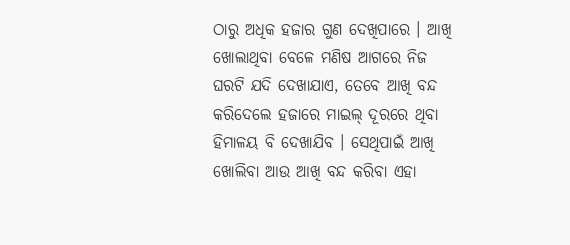ଠାରୁ ଅଧିକ ହଜାର ଗୁଣ ଦେଖିପାରେ । ଆଖି ଖୋଲାଥିବା ବେଳେ ମଣିଷ ଆଗରେ ନିଜ ଘରଟି ଯଦି ଦେଖାଯାଏ, ତେବେ ଆଖି ବନ୍ଦ କରିଦେଲେ ହଜାରେ ମାଇଲ୍ ଦୂରରେ ଥିବା ହିମାଳୟ ବି ଦେଖାଯିବ । ସେଥିପାଇଁ ଆଖି ଖୋଲିବା ଆଉ ଆଖି ବନ୍ଦ କରିବା ଏହା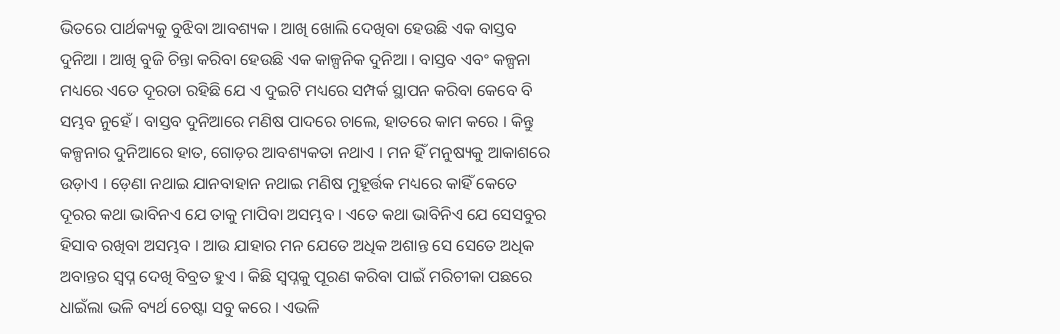ଭିତରେ ପାର୍ଥକ୍ୟକୁ ବୁଝିବା ଆବଶ୍ୟକ । ଆଖି ଖୋଲି ଦେଖିବା ହେଉଛି ଏକ ବାସ୍ତବ ଦୁନିଆ । ଆଖି ବୁଜି ଚିନ୍ତା କରିବା ହେଉଛି ଏକ କାଳ୍ପନିକ ଦୁନିଆ । ବାସ୍ତବ ଏବଂ କଳ୍ପନା ମଧ୍ୟରେ ଏତେ ଦୂରତା ରହିଛି ଯେ ଏ ଦୁଇଟି ମଧ୍ୟରେ ସମ୍ପର୍କ ସ୍ଥାପନ କରିବା କେବେ ବି ସମ୍ଭବ ନୁହେଁ । ବାସ୍ତବ ଦୁନିଆରେ ମଣିଷ ପାଦରେ ଚାଲେ, ହାତରେ କାମ କରେ । କିନ୍ତୁ କଳ୍ପନାର ଦୁନିଆରେ ହାତ, ଗୋଡ଼ର ଆବଶ୍ୟକତା ନଥାଏ । ମନ ହିଁ ମନୁଷ୍ୟକୁ ଆକାଶରେ ଉଡ଼ାଏ । ଡ଼େଣା ନଥାଇ ଯାନବାହାନ ନଥାଇ ମଣିଷ ମୁହୂର୍ତ୍ତକ ମଧ୍ୟରେ କାହିଁ କେତେ ଦୂରର କଥା ଭାବିନଏ ଯେ ତାକୁ ମାପିବା ଅସମ୍ଭବ । ଏତେ କଥା ଭାବିନିଏ ଯେ ସେସବୁର ହିସାବ ରଖିବା ଅସମ୍ଭବ । ଆଉ ଯାହାର ମନ ଯେତେ ଅଧିକ ଅଶାନ୍ତ ସେ ସେତେ ଅଧିକ ଅବାନ୍ତର ସ୍ୱପ୍ନ ଦେଖି ବିବ୍ରତ ହୁଏ । କିଛି ସ୍ୱପ୍ନକୁ ପୂରଣ କରିବା ପାଇଁ ମରିଚୀକା ପଛରେ ଧାଇଁଲା ଭଳି ବ୍ୟର୍ଥ ଚେଷ୍ଟା ସବୁ କରେ । ଏଭଳି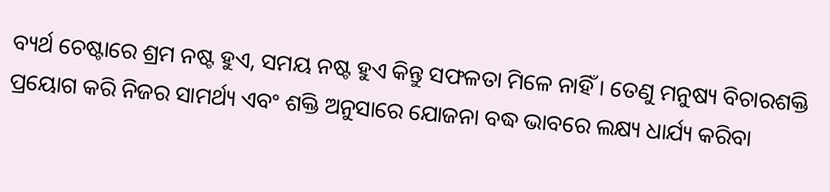ବ୍ୟର୍ଥ ଚେଷ୍ଟାରେ ଶ୍ରମ ନଷ୍ଟ ହୁଏ, ସମୟ ନଷ୍ଟ ହୁଏ କିନ୍ତୁ ସଫଳତା ମିଳେ ନାହିଁ । ତେଣୁ ମନୁଷ୍ୟ ବିଚାରଶକ୍ତି ପ୍ରୟୋଗ କରି ନିଜର ସାମର୍ଥ୍ୟ ଏବଂ ଶକ୍ତି ଅନୁସାରେ ଯୋଜନା ବଦ୍ଧ ଭାବରେ ଲକ୍ଷ୍ୟ ଧାର୍ଯ୍ୟ କରିବା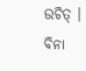ଉଚିତ୍ । ବିନା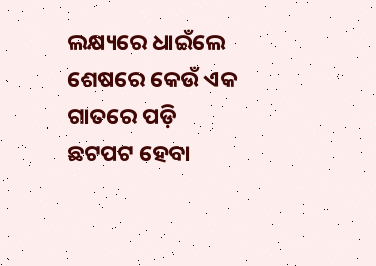ଲକ୍ଷ୍ୟରେ ଧାଇଁଲେ ଶେଷରେ କେଉଁ ଏକ ଗାତରେ ପଡ଼ି ଛଟପଟ ହେବା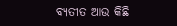ବ୍ୟତୀତ ଆଉ କିଛି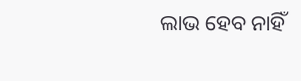ଲାଭ ହେବ ନାହିଁ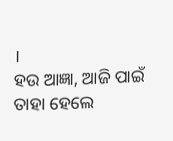।
ହଉ ଆଜ୍ଞା, ଆଜି ପାଇଁ ତାହା ହେଲେ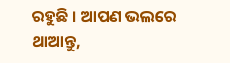ରହୁଛି । ଆପଣ ଭଲରେ ଥାଆନ୍ତୁ,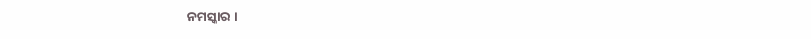ନମସ୍କାର ।